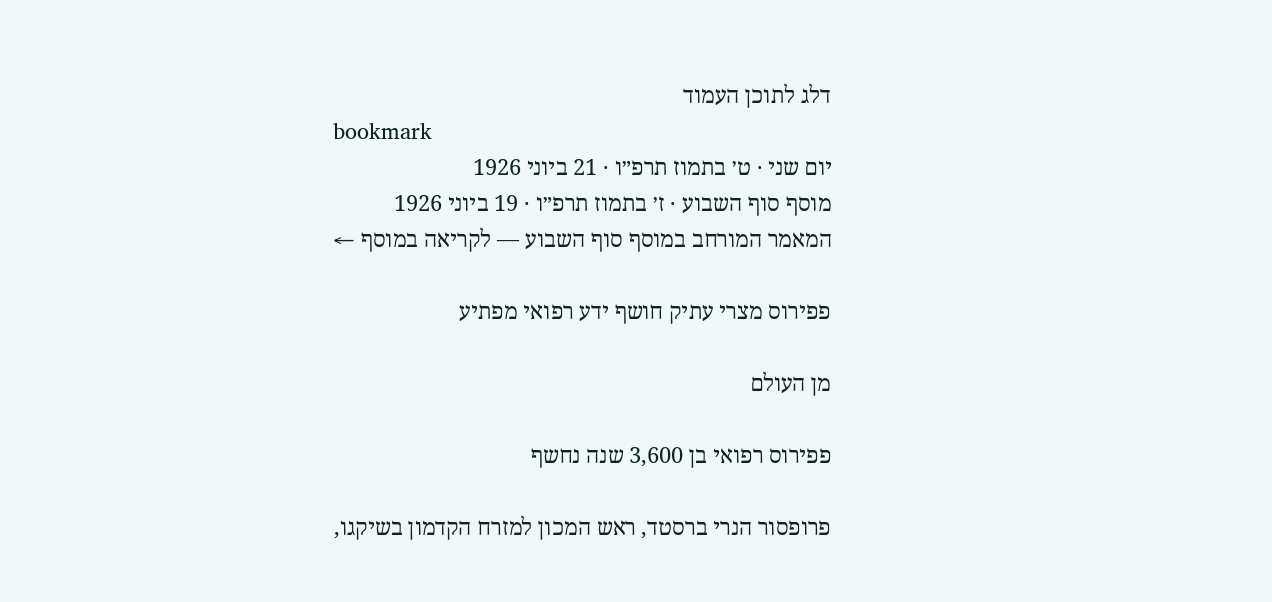דלג לתוכן העמוד
bookmark
יום שני · ט׳ בתמוז תרפ״ו · 21 ביוני 1926
מוסף סוף השבוע · ז׳ בתמוז תרפ״ו · 19 ביוני 1926
המאמר המורחב במוסף סוף השבוע — לקריאה במוסף ←

פפירוס מצרי עתיק חושף ידע רפואי מפתיע

מן העולם

פפירוס רפואי בן 3,600 שנה נחשף

פרופסור הנרי ברסטד, ראש המכון למזרח הקדמון בשיקגו,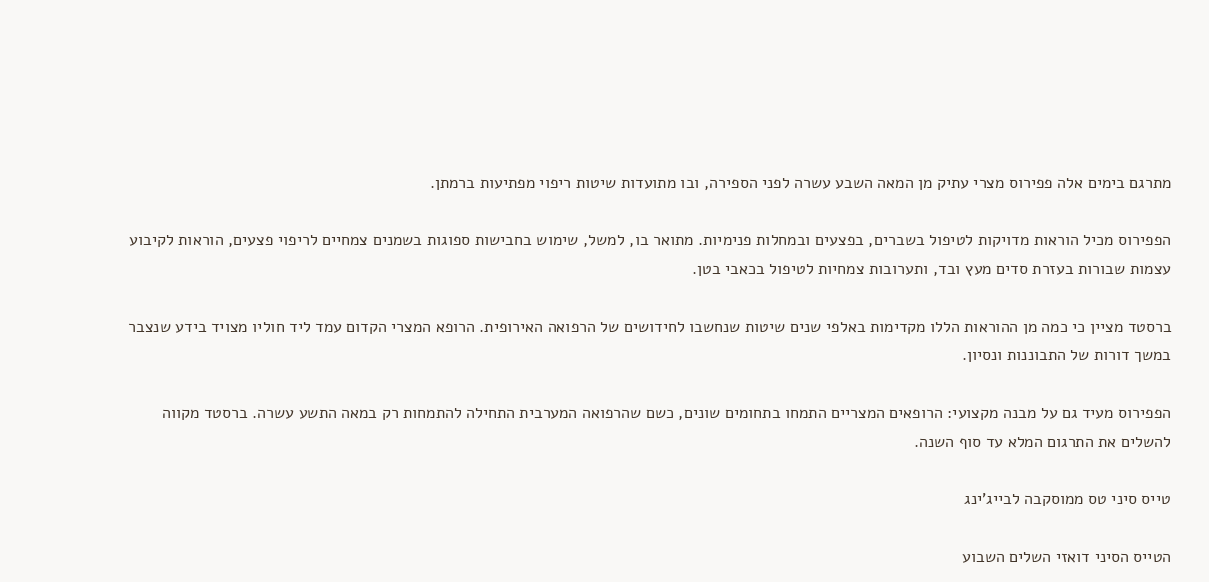מתרגם בימים אלה פפירוס מצרי עתיק מן המאה השבע עשרה לפני הספירה, ובו מתועדות שיטות ריפוי מפתיעות ברמתן.

הפפירוס מכיל הוראות מדויקות לטיפול בשברים, בפצעים ובמחלות פנימיות. מתואר בו, למשל, שימוש בחבישות ספוגות בשמנים צמחיים לריפוי פצעים, הוראות לקיבוע עצמות שבורות בעזרת סדים מעץ ובד, ותערובות צמחיות לטיפול בכאבי בטן.

ברסטד מציין כי כמה מן ההוראות הללו מקדימות באלפי שנים שיטות שנחשבו לחידושים של הרפואה האירופית. הרופא המצרי הקדום עמד ליד חוליו מצויד בידע שנצבר במשך דורות של התבוננות ונסיון.

הפפירוס מעיד גם על מבנה מקצועי: הרופאים המצריים התמחו בתחומים שונים, כשם שהרפואה המערבית התחילה להתמחות רק במאה התשע עשרה. ברסטד מקווה להשלים את התרגום המלא עד סוף השנה.

טייס סיני טס ממוסקבה לבייג'ינג

הטייס הסיני דואזי השלים השבוע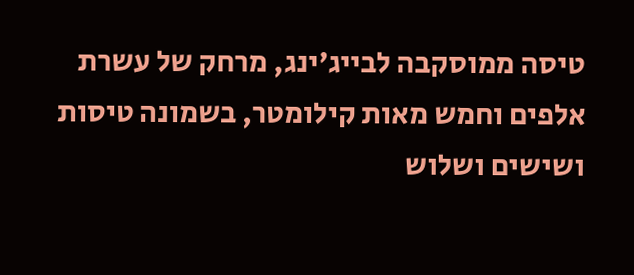טיסה ממוסקבה לבייג'ינג, מרחק של עשרת אלפים וחמש מאות קילומטר, בשמונה טיסות ושישים ושלוש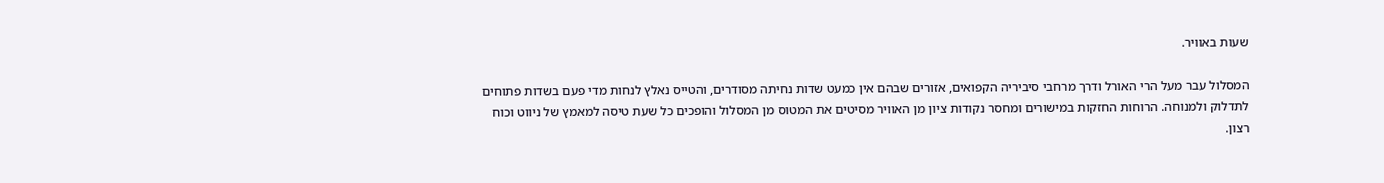שעות באוויר.

המסלול עבר מעל הרי האורל ודרך מרחבי סיביריה הקפואים, אזורים שבהם אין כמעט שדות נחיתה מסודרים, והטייס נאלץ לנחות מדי פעם בשדות פתוחים לתדלוק ולמנוחה. הרוחות החזקות במישורים ומחסר נקודות ציון מן האוויר מסיטים את המטוס מן המסלול והופכים כל שעת טיסה למאמץ של ניווט וכוח רצון.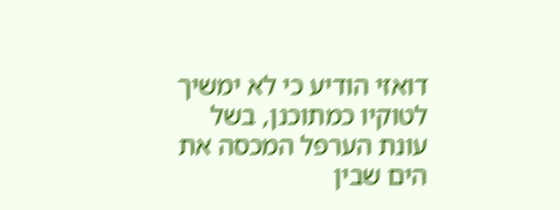דואזי הודיע כי לא ימשיך לטוקיו כמתוכנן, בשל עונת הערפל המכסה את הים שבין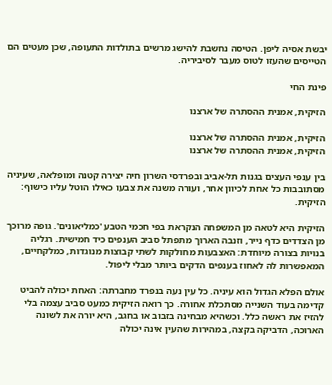יבשת אסיה ליפן. הטיסה נחשבת להישג מרשים בתולדות התעופה, שכן מעטים הם הטייסים שהעזו לטוס מעבר לסיביריה.

פינת החי

הזיקית, אמנית ההסתרה של ארצנו

הזיקית, אמנית ההסתרה של ארצנו
הזיקית, אמנית ההסתרה של ארצנו

בין ענפי העצים בגנות תל-אביב ובפרדסי השרון חיה יצירה קטנה ומופלאה, שעיניה מסתובבות כל אחת לכיוון אחר, ועורה משנה את צבעו כאילו הוטל עליו כישוף: הזיקית.

הזיקית היא לטאה מן המשפחה הנקראת בפי חכמי הטבע 'כמליאונים'. גופה מרוכך מן הצדדים כדף נייר, וזנבה הארוך מתפתל סביב הענפים כיד חמישית. רגליה בנויות בצורה מיוחדת: האצבעות מחולקות לשתי קבוצות מנוגדות, כמלקחיים, המאפשרות לה לאחוז בענפים הדקים ביותר מבלי ליפול.

אולם הפלא הגדול הוא עיניה. כל עין נעה בנפרד מחברתה: האחת יכולה להביט קדימה בעוד השנייה מסתכלת אחורה. כך רואה הזיקית כמעט סביב עצמה בלי להזיז את ראשה כלל. וכשהיא מבחינה בזבוב או בחגב, היא יורה את לשונה הארוכה, הדביקה בקצה, במהירות שהעין אינה יכולה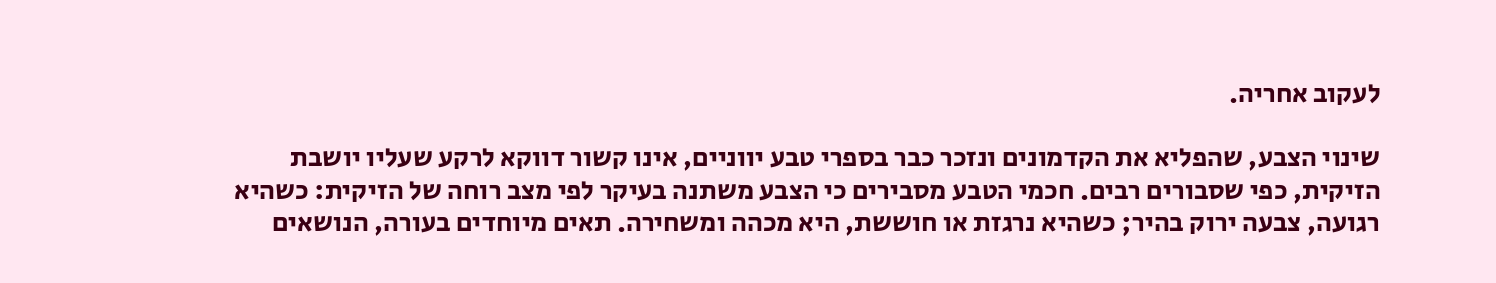לעקוב אחריה.

שינוי הצבע, שהפליא את הקדמונים ונזכר כבר בספרי טבע יווניים, אינו קשור דווקא לרקע שעליו יושבת הזיקית, כפי שסבורים רבים. חכמי הטבע מסבירים כי הצבע משתנה בעיקר לפי מצב רוחה של הזיקית: כשהיא רגועה, צבעה ירוק בהיר; כשהיא נרגזת או חוששת, היא מכהה ומשחירה. תאים מיוחדים בעורה, הנושאים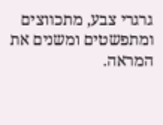גרגרי צבע, מתכווצים ומתפשטים ומשנים את המראה.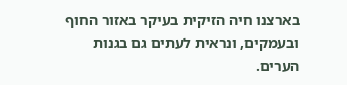בארצנו חיה הזיקית בעיקר באזור החוף ובעמקים, ונראית לעתים גם בגנות הערים.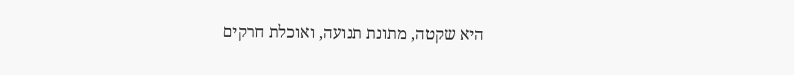היא שקטה, מתונת תנועה, ואוכלת חרקים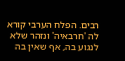רבים. הפלח הערבי קורא לה 'חרבאיה' ונזהר שלא לנגוע בה, אף שאין בה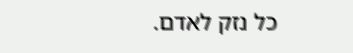כל נזק לאדם.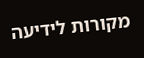מקורות לידיעה